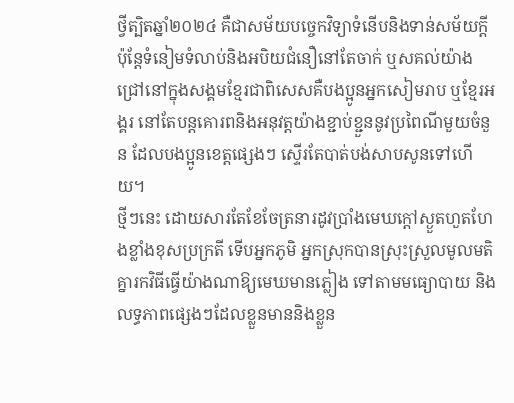ថ្វីត្បិតឆ្នាំ២០២៤ គឺជាសម័យបច្ចេកវិទ្យាទំនើបនិងទាន់សម័យក្ដី ប៉ុន្តែទំនៀមទំលាប់និងអបិយជំនឿនៅតែចាក់ ឬសគល់យ៉ាងជ្រៅនៅក្នុងសង្គមខ្មែរជាពិសេសគឺបងប្អូនអ្នកសៀមរាប ឬខ្មែរអង្គរ នៅតែបន្តគោរពនិងអនុវត្តយ៉ាងខ្ជាប់ខ្ជួននូវប្រពៃណីមួយចំនួន ដែលបងប្អូនខេត្តផ្សេងៗ ស្ទើរតែបាត់បង់សាបសូនទៅហើយ។
ថ្មីៗនេះ ដោយសារតែខែចែត្រនារដូវប្រាំងមេឃក្ដៅស្ងួតហួតហែងខ្លាំងខុសប្រក្រតី ទើបអ្នកភូមិ អ្នកស្រុកបានស្រុះស្រួលមូលមតិគ្នារកវិធីធ្វើយ៉ាងណាឱ្យមេឃមានភ្លៀង ទៅតាមមធ្យោបាយ និងលទ្ធភាពផ្សេងៗដែលខ្លួនមាននិងខ្លួន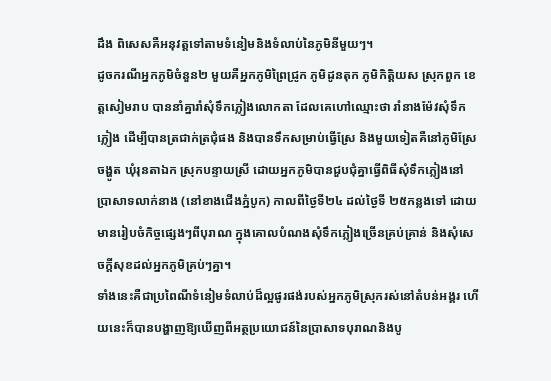ដឹង ពិសេសគឺអនុវត្តទៅតាមទំនៀមនិងទំលាប់នៃភូមិនីមួយៗ។
ដូចករណីអ្នកភូមិចំនួន២ មួយគឺអ្នកភូមិព្រៃជ្រូក ភូមិដូនតុក ភូមិកិត្តិយស ស្រុកពួក ខេត្តសៀមរាប បាននាំគ្នារាំសុំទឹកភ្លៀងលោកតា ដែលគេហៅឈ្មោះថា រាំនាងម៉ែវសុំទឹកភ្លៀង ដើម្បីបានត្រជាក់ត្រជុំផង និងបានទឹកសម្រាប់ធ្វើស្រែ និងមួយទៀតគឺនៅភូមិស្រែចង្ហូត ឃុំរុនតាឯក ស្រុកបន្ទាយស្រី ដោយអ្នកភូមិបានជួបជុំគ្នាធ្វើពិធីសុំទឹកភ្លៀងនៅប្រាសាទលាក់នាង (នៅខាងជើងភ្នំបូក) កាលពីថ្ងៃទី២៤ ដល់ថ្ងៃទី ២៥កន្លងទៅ ដោយមានរៀបចំកិច្ចផ្សេងៗពីបុរាណ ក្នុងគោលបំណងសុំទឹកភ្លៀងច្រើនគ្រប់គ្រាន់ និងសុំសេចក្ដីសុខដល់អ្នកភូមិគ្រប់ៗគ្នា។
ទាំងនេះគឺជាប្រពៃណីទំនៀមទំលាប់ដ៏ល្អផូរផង់របស់អ្នកភូមិស្រុករស់នៅតំបន់អង្គរ ហើយនេះក៏បានបង្ហាញឱ្យឃើញពីអត្ថប្រយោជន៍នៃប្រាសាទបុរាណនិងបូ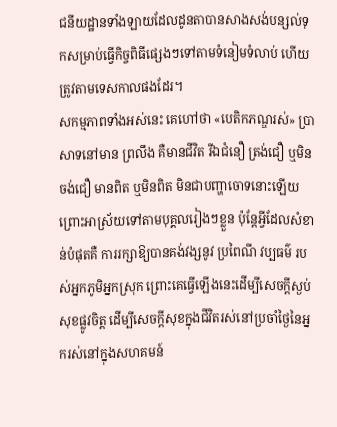ជនីយដ្ឋានទាំងឡាយដែលដូនតាបានសាងសង់បន្សល់ទុកសម្រាប់ធ្វើកិច្ចពិធីផ្សេងៗទៅតាមទំនៀមទំលាប់ ហើយត្រូវតាមទេសកាលផងដែរ។
សកម្មភាពទាំងអស់នេះ គេហៅថា «បេតិកភណ្ឌរស់» ប្រាសាទនៅមាន ព្រលឹង គឺមានជីវិត រីឯជំនឿ ត្រង់ជឿ ឬមិនចង់ជឿ មានពិត ឬមិនពិត មិនជាបញ្ហាចោទនោះឡើយ ព្រោះអាស្រ័យទៅតាមបុគ្គលរៀងៗខ្លួន ប៉ុន្តែអ្វីដែលសំខាន់បំផុតគឺ ការរក្សាឱ្យបានគង់វង្សនូវ ប្រពៃណី វប្បធម៌ របស់អ្នកភូមិអ្នកស្រុក ព្រោះគេធ្វើឡើងនេះដើម្បីសេចក្ដីស្ងប់សុខផ្លូវចិត្ត ដើម្បីសេចក្ដីសុខក្នុងជីវិតរស់នៅប្រចាំថ្ងៃនៃអ្នករស់នៅក្នុងសហគមន៍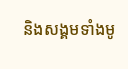និងសង្គមទាំងមូ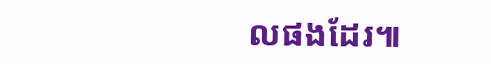លផងដែរ៕